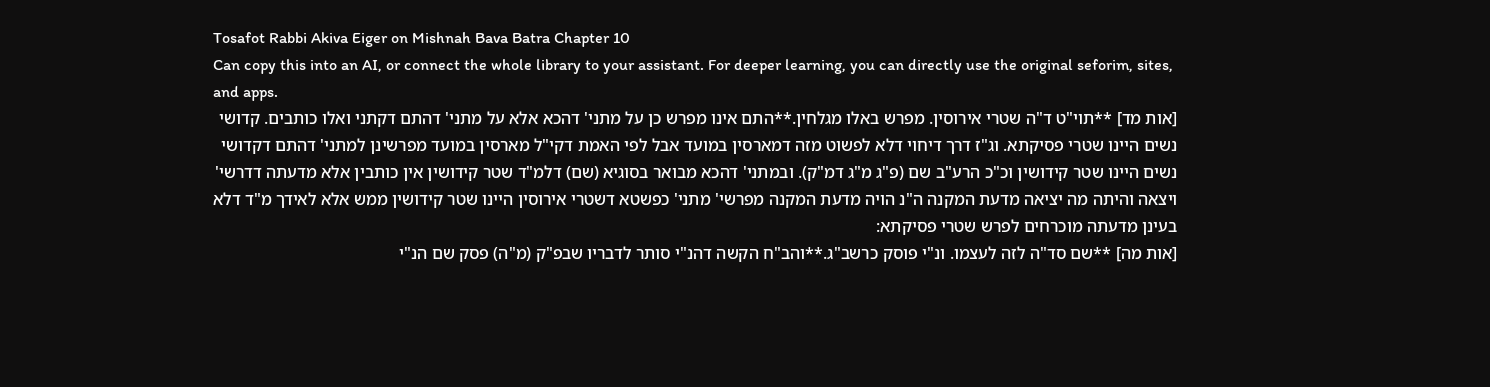Tosafot Rabbi Akiva Eiger on Mishnah Bava Batra Chapter 10
Can copy this into an AI, or connect the whole library to your assistant. For deeper learning, you can directly use the original seforim, sites, and apps.
[אות מד] **תוי"ט ד"ה שטרי אירוסין. מפרש באלו מגלחין.**התם אינו מפרש כן על מתני' דהכא אלא על מתני' דהתם דקתני ואלו כותבים. קדושי נשים היינו שטרי פסיקתא. וג"ז דרך דיחוי דלא לפשוט מזה דמארסין במועד אבל לפי האמת דקי"ל מארסין במועד מפרשינן למתני' דהתם דקדושי נשים היינו שטר קידושין וכ"כ הרע"ב שם (פ"ג מ"ג דמ"ק). ובמתני' דהכא מבואר בסוגיא (שם) דלמ"ד שטר קידושין אין כותבין אלא מדעתה דדרשי' ויצאה והיתה מה יציאה מדעת המקנה ה"נ הויה מדעת המקנה מפרשי' מתני' כפשטא דשטרי אירוסין היינו שטר קידושין ממש אלא לאידך מ"ד דלא בעינן מדעתה מוכרחים לפרש שטרי פסיקתא:
[אות מה] **שם סד"ה לזה לעצמו. ונ"י פוסק כרשב"ג.**והב"ח הקשה דהנ"י סותר לדבריו שבפ"ק (מ"ה) פסק שם הנ"י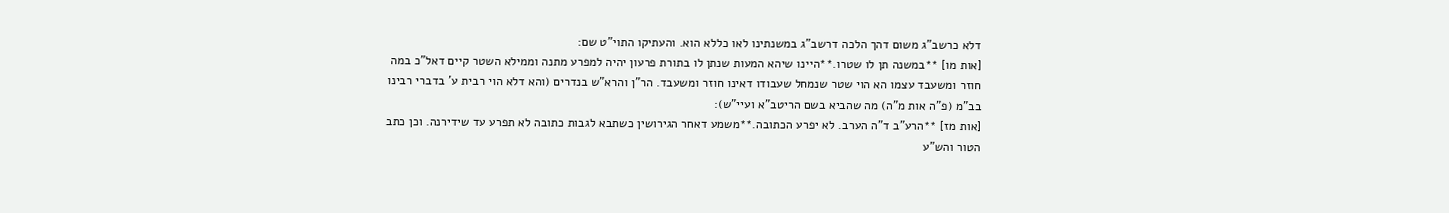דלא כרשב"ג משום דהך הלכה דרשב"ג במשנתינו לאו כללא הוא. והעתיקו התוי"ט שם:
[אות מו] **במשנה תן לו שטרו.**היינו שיהא המעות שנתן לו בתורת פרעון יהיה למפרע מתנה וממילא השטר קיים דאל"כ במה חוזר ומשעבד עצמו הא הוי שטר שנמחל שעבודו דאינו חוזר ומשעבד. הר"ן והרא"ש בנדרים (והא דלא הוי רבית ע' בדברי רבינו בב"מ (פ"ה אות מ"ה) מה שהביא בשם הריטב"א ועיי"ש):
[אות מז] **הרע"ב ד"ה הערב. לא יפרע הכתובה.**משמע דאחר הגירושין כשתבא לגבות כתובה לא תפרע עד שידירנה. וכן כתב הטור והש"ע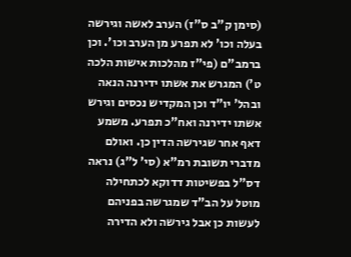(סימן ק"ב ס"ז) הערב לאשה וגירשה בעלה וכו' לא תפרע מן הערב וכו'. וכן ברמב"ם (פי"ז מהלכות אישות הלכה ט') המגרש את אשתו ידירנה הנאה ובהל' יו"ד וכן המקדיש נכסים וגירש אשתו ידירנה ואח"כ תפרע. משמע דאף אחר שגירשה הדין כן. ואולם מדברי תשובת רמ"א (סי' ל"ג) נראה דס"ל בפשיטות דדוקא לכתחילה מוטל על הב"ד שמגרשה בפניהם לעשות כן אבל גירשה ולא הדירה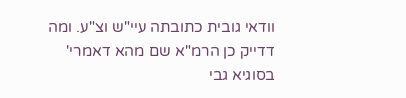וודאי גובית כתובתה עיי"ש וצ"ע. ומה דדייק כן הרמ"א שם מהא דאמרי' בסוגיא גבי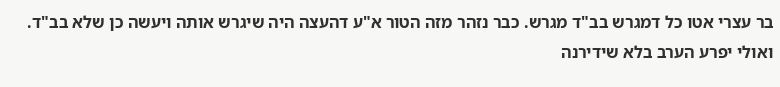בר עצרי אטו כל דמגרש בב"ד מגרש. כבר נזהר מזה הטור א"ע דהעצה היה שיגרש אותה ויעשה כן שלא בב"ד. ואולי יפרע הערב בלא שידירנה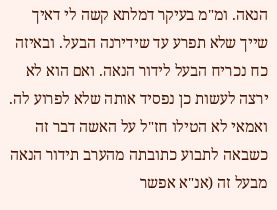הנאה. ומ"מ בעיקר דמלתא קשה לי דאיך שייך שלא תפרע עד שידירנה הבעל. ובאיזה כח נכריח הבעל לידור הנאה. ואם הוא לא ירצה לעשות כן נפסיד אותה שלא לפרוע לה. ואמאי לא הטילו חז"ל על האשה דבר זה כשבאה לתבוע כתובתה מהערב תידור הנאה מבעל זה (אנ"א אפשר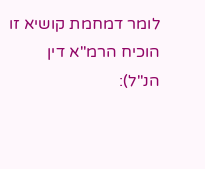לומר דמחמת קושיא זו הוכיח הרמ"א דין הנ"ל):